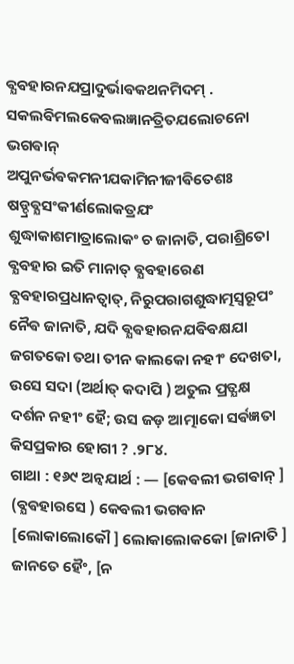ଵ୍ଯଵହାରନଯପ୍ରାଦୁର୍ଭାଵକଥନମିଦମ୍ .
ସକଲଵିମଲକେଵଲଜ୍ଞାନତ୍ରିତଯଲୋଚନୋ ଭଗଵାନ୍ ଅପୁନର୍ଭଵକମନୀଯକାମିନୀଜୀଵିତେଶଃ ଷଡ୍ଦ୍ରଵ୍ଯସଂକୀର୍ଣଲୋକତ୍ରଯଂ ଶୁଦ୍ଧାକାଶମାତ୍ରାଲୋକଂ ଚ ଜାନାତି, ପରାଶ୍ରିତୋ ଵ୍ଯଵହାର ଇତି ମାନାତ୍ ଵ୍ଯଵହାରେଣ ଵ୍ଯଵହାରପ୍ରଧାନତ୍ଵାତ୍, ନିରୁପରାଗଶୁଦ୍ଧାତ୍ମସ୍ଵରୂପଂ ନୈଵ ଜାନାତି, ଯଦି ଵ୍ଯଵହାରନଯଵିଵକ୍ଷଯା ଜଗତକୋ ତଥା ତୀନ କାଲକୋ ନହୀଂ ଦେଖତା, ଉସେ ସଦା (ଅର୍ଥାତ୍ କଦାପି ) ଅତୁଲ ପ୍ରତ୍ଯକ୍ଷ ଦର୍ଶନ ନହୀଂ ହୈ; ଉସ ଜଡ଼ ଆତ୍ମାକୋ ସର୍ଵଜ୍ଞତା କିସପ୍ରକାର ହୋଗୀ ? .୨୮୪.
ଗାଥା : ୧୬୯ ଅନ୍ଵଯାର୍ଥ : — [କେଵଲୀ ଭଗଵାନ୍ ] (ଵ୍ଯଵହାରସେ ) କେଵଲୀ ଭଗଵାନ [ଲୋକାଲୋକୌ ] ଲୋକାଲୋକକୋ [ଜାନାତି ] ଜାନତେ ହୈଂ, [ନ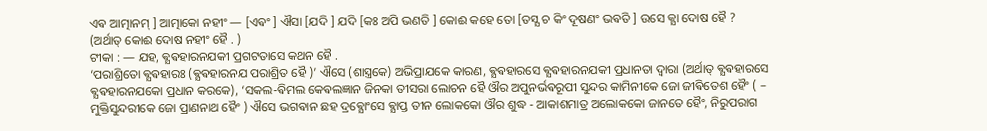ଏଵ ଆତ୍ମାନମ୍ ] ଆତ୍ମାକୋ ନହୀଂ — [ଏଵଂ ] ଐସା [ଯଦି ] ଯଦି [କଃ ଅପି ଭଣତି ] କୋଈ କହେ ତୋ [ତସ୍ଯ ଚ କିଂ ଦୂଷଣଂ ଭଵତି ] ଉସେ କ୍ଯା ଦୋଷ ହୈ ? (ଅର୍ଥାତ୍ କୋଈ ଦୋଷ ନହୀଂ ହୈ . )
ଟୀକା : — ଯହ, ଵ୍ଯଵହାରନଯକୀ ପ୍ରଗଟତାସେ କଥନ ହୈ .
‘ପରାଶ୍ରିତୋ ଵ୍ଯଵହାରଃ (ଵ୍ଯଵହାରନଯ ପରାଶ୍ରିତ ହୈ )’ ଐସେ (ଶାସ୍ତ୍ରକେ) ଅଭିପ୍ରାଯକେ କାରଣ, ଵ୍ଯଵହାରସେ ଵ୍ଯଵହାରନଯକୀ ପ୍ରଧାନତା ଦ୍ଵାରା (ଅର୍ଥାତ୍ ଵ୍ଯଵହାରସେ ଵ୍ଯଵହାରନଯକୋ ପ୍ରଧାନ କରକେ), ‘ସକଲ-ଵିମଲ କେଵଲଜ୍ଞାନ ଜିନକା ତୀସରା ଲୋଚନ ହୈ ଔର ଅପୁନର୍ଭଵରୂପୀ ସୁନ୍ଦର କାମିନୀକେ ଜୋ ଜୀଵିତେଶ ହୈଂ ( – ମୁକ୍ତିସୁନ୍ଦରୀକେ ଜୋ ପ୍ରାଣନାଥ ହୈଂ ) ଐସେ ଭଗଵାନ ଛହ ଦ୍ରଵ୍ଯୋଂସେ ଵ୍ଯାପ୍ତ ତୀନ ଲୋକକୋ ଔର ଶୁଦ୍ଧ - ଆକାଶମାତ୍ର ଅଲୋକକୋ ଜାନତେ ହୈଂ, ନିରୁପରାଗ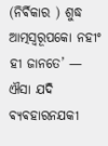(ନିର୍ଵିକାର ) ଶୁଦ୍ଧ ଆତ୍ମସ୍ଵରୂପକୋ ନହୀଂ ହୀ ଜାନତେ’ — ଐସା ଯଦି ଵ୍ଯଵହାରନଯକୀ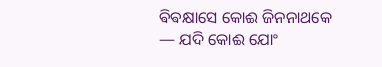ଵିଵକ୍ଷାସେ କୋଈ ଜିନନାଥକେ
— ଯଦି କୋଈ ଯୋଂ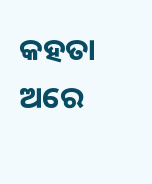କହତା ଅରେ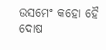ଉସମେଂ କହୋ ହୈ ଦୋଷ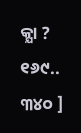କ୍ଯା ? ୧୬୯..
୩୪୦ ]